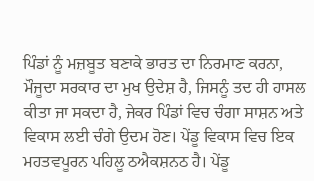ਪਿੰਡਾਂ ਨੂੰ ਮਜ਼ਬੂਤ ਬਣਾਕੇ ਭਾਰਤ ਦਾ ਨਿਰਮਾਣ ਕਰਨਾ, ਮੌਜੂਦਾ ਸਰਕਾਰ ਦਾ ਮੁਖ ਉਦੇਸ਼ ਹੈ, ਜਿਸਨੂੰ ਤਦ ਹੀ ਹਾਸਲ ਕੀਤਾ ਜਾ ਸਕਦਾ ਹੈ, ਜੇਕਰ ਪਿੰਡਾਂ ਵਿਚ ਚੰਗਾ ਸਾਸ਼ਨ ਅਤੇ ਵਿਕਾਸ ਲਈ ਚੰਗੇ ਉਦਮ ਹੋਣ। ਪੇਂਡੂ ਵਿਕਾਸ ਵਿਚ ਇਕ ਮਹਤਵਪੂਰਨ ਪਹਿਲੂ ਠਐਕਸ਼ਨਠ ਹੈ। ਪੇਂਡੂ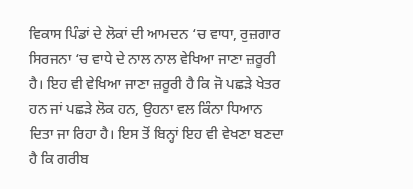ਵਿਕਾਸ ਪਿੰਡਾਂ ਦੇ ਲੋਕਾਂ ਦੀ ਆਮਦਨ ‘ਚ ਵਾਧਾ, ਰੁਜ਼ਗਾਰ ਸਿਰਜਨਾ ‘ਚ ਵਾਧੇ ਦੇ ਨਾਲ ਨਾਲ ਵੇਖਿਆ ਜਾਣਾ ਜ਼ਰੂਰੀ ਹੈ। ਇਹ ਵੀ ਵੇਖਿਆ ਜਾਣਾ ਜ਼ਰੂਰੀ ਹੈ ਕਿ ਜੋ ਪਛੜੇ ਖੇਤਰ ਹਨ ਜਾਂ ਪਛੜੇ ਲੋਕ ਹਨ, ਉਹਨਾ ਵਲ ਕਿੰਨਾ ਧਿਆਨ ਦਿਤਾ ਜਾ ਰਿਹਾ ਹੈ। ਇਸ ਤੋਂ ਬਿਨ੍ਹਾਂ ਇਹ ਵੀ ਵੇਖਣਾ ਬਣਦਾ ਹੈ ਕਿ ਗਰੀਬ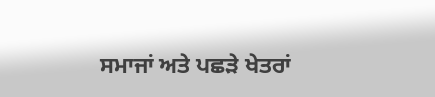ਸਮਾਜਾਂ ਅਤੇ ਪਛੜੇ ਖੇਤਰਾਂ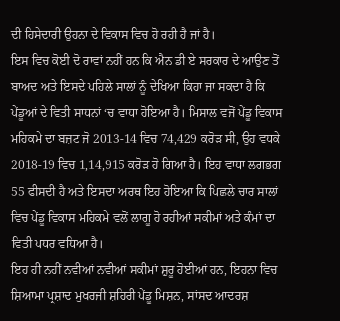ਦੀ ਹਿਸੇਦਾਰੀ ਉਹਨਾ ਦੇ ਵਿਕਾਸ ਵਿਚ ਹੋ ਰਹੀ ਹੈ ਜਾਂ ਹੈ।
ਇਸ ਵਿਚ ਕੋਈ ਦੋ ਰਾਵਾਂ ਨਹੀਂ ਹਨ ਕਿ ਐਨ ਡੀ ਏ ਸਰਕਾਰ ਦੇ ਆਉਣ ਤੋਂ ਬਾਅਦ ਅਤੇ ਇਸਦੇ ਪਹਿਲੇ ਸਾਲਾਂ ਨੂੰ ਦੇਖਿਆ ਕਿਹਾ ਜਾ ਸਕਦਾ ਹੈ ਕਿ ਪੇਂਡੂਆਂ ਦੇ ਵਿਤੀ ਸਾਧਨਾਂ ‘ਚ ਵਾਧਾ ਹੋਇਆ ਹੈ। ਮਿਸਾਲ ਵਜੋਂ ਪੇਂਡੂ ਵਿਕਾਸ ਮਹਿਕਮੇ ਦਾ ਬਜ਼ਟ ਜੋ 2013-14 ਵਿਚ 74,429 ਕਰੋੜ ਸੀ, ਉਹ ਵਧਕੇ 2018-19 ਵਿਚ 1,14,915 ਕਰੋੜ ਹੋ ਗਿਆ ਹੈ। ਇਹ ਵਾਧਾ ਲਗਭਗ 55 ਫੀਸਦੀ ਹੈ ਅਤੇ ਇਸਦਾ ਅਰਥ ਇਹ ਹੋਇਆ ਕਿ ਪਿਛਲੇ ਚਾਰ ਸਾਲਾਂ ਵਿਚ ਪੇਂਡੂ ਵਿਕਾਸ ਮਹਿਕਮੇ ਵਲੋਂ ਲਾਗੂ ਹੋ ਰਹੀਆਂ ਸਕੀਮਾਂ ਅਤੇ ਕੰਮਾਂ ਦਾ ਵਿਤੀ ਪਧਰ ਵਧਿਆ ਹੈ।
ਇਹ ਹੀ ਨਹੀਂ ਨਵੀਆਂ ਨਵੀਆਂ ਸਕੀਮਾਂ ਸ਼ੁਰੂ ਹੋਈਆਂ ਹਨ, ਇਹਨਾ ਵਿਚ ਸ਼ਿਆਮਾ ਪ੍ਰਸ਼ਾਦ ਮੁਖਰਜੀ ਸ਼ਹਿਰੀ ਪੇਂਡੂ ਮਿਸ਼ਨ, ਸਾਂਸਦ ਆਦਰਸ਼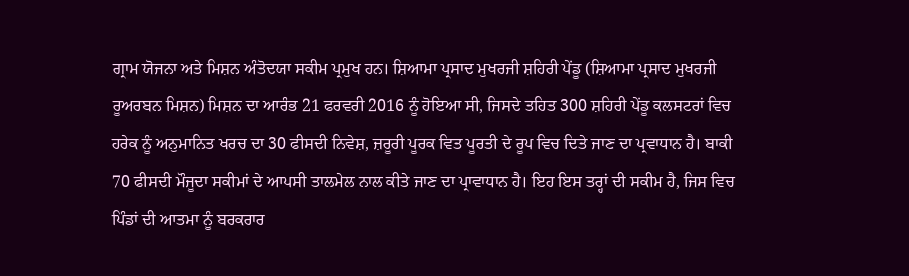ਗ੍ਰਾਮ ਯੋਜਨਾ ਅਤੇ ਮਿਸ਼ਨ ਅੰਤੋਦਯਾ ਸਕੀਮ ਪ੍ਰਮੁਖ ਹਨ। ਸ਼ਿਆਮਾ ਪ੍ਰਸਾਦ ਮੁਖਰਜੀ ਸ਼ਹਿਰੀ ਪੇਂਡੂ (ਸ਼ਿਆਮਾ ਪ੍ਰਸਾਦ ਮੁਖਰਜੀ ਰੂਅਰਬਨ ਮਿਸ਼ਨ) ਮਿਸ਼ਨ ਦਾ ਆਰੰਭ 21 ਫਰਵਰੀ 2016 ਨੂੰ ਹੋਇਆ ਸੀ, ਜਿਸਦੇ ਤਹਿਤ 300 ਸ਼ਹਿਰੀ ਪੇਂਡੂ ਕਲਸਟਰਾਂ ਵਿਚ ਹਰੇਕ ਨੂੰ ਅਨੁਮਾਨਿਤ ਖਰਚ ਦਾ 30 ਫੀਸਦੀ ਨਿਵੇਸ਼, ਜ਼ਰੂਰੀ ਪੂਰਕ ਵਿਤ ਪੂਰਤੀ ਦੇ ਰੂਪ ਵਿਚ ਦਿਤੇ ਜਾਣ ਦਾ ਪ੍ਰਵਾਧਾਨ ਹੈ। ਬਾਕੀ 70 ਫੀਸਦੀ ਮੌਜੂਦਾ ਸਕੀਮਾਂ ਦੇ ਆਪਸੀ ਤਾਲਮੇਲ ਨਾਲ ਕੀਤੇ ਜਾਣ ਦਾ ਪ੍ਰਾਵਾਧਾਨ ਹੈ। ਇਹ ਇਸ ਤਰ੍ਹਾਂ ਦੀ ਸਕੀਮ ਹੈ, ਜਿਸ ਵਿਚ ਪਿੰਡਾਂ ਦੀ ਆਤਮਾ ਨੂੰ ਬਰਕਰਾਰ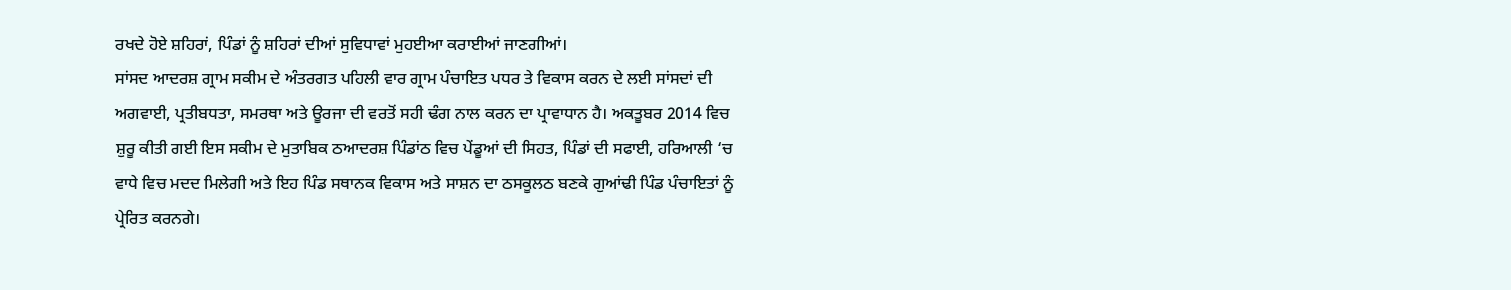ਰਖਦੇ ਹੋਏ ਸ਼ਹਿਰਾਂ, ਪਿੰਡਾਂ ਨੂੰ ਸ਼ਹਿਰਾਂ ਦੀਆਂ ਸੁਵਿਧਾਵਾਂ ਮੁਹਈਆ ਕਰਾਈਆਂ ਜਾਣਗੀਆਂ।
ਸਾਂਸਦ ਆਦਰਸ਼ ਗ੍ਰਾਮ ਸਕੀਮ ਦੇ ਅੰਤਰਗਤ ਪਹਿਲੀ ਵਾਰ ਗ੍ਰਾਮ ਪੰਚਾਇਤ ਪਧਰ ਤੇ ਵਿਕਾਸ ਕਰਨ ਦੇ ਲਈ ਸਾਂਸਦਾਂ ਦੀ ਅਗਵਾਈ, ਪ੍ਰਤੀਬਧਤਾ, ਸਮਰਥਾ ਅਤੇ ਊਰਜਾ ਦੀ ਵਰਤੋਂ ਸਹੀ ਢੰਗ ਨਾਲ ਕਰਨ ਦਾ ਪ੍ਰਾਵਾਧਾਨ ਹੈ। ਅਕਤੂਬਰ 2014 ਵਿਚ ਸ਼ੁਰੂ ਕੀਤੀ ਗਈ ਇਸ ਸਕੀਮ ਦੇ ਮੁਤਾਬਿਕ ਠਆਦਰਸ਼ ਪਿੰਡਾਂਠ ਵਿਚ ਪੇਂਡੂਆਂ ਦੀ ਸਿਹਤ, ਪਿੰਡਾਂ ਦੀ ਸਫਾਈ, ਹਰਿਆਲੀ ‘ਚ ਵਾਧੇ ਵਿਚ ਮਦਦ ਮਿਲੇਗੀ ਅਤੇ ਇਹ ਪਿੰਡ ਸਥਾਨਕ ਵਿਕਾਸ ਅਤੇ ਸਾਸ਼ਨ ਦਾ ਠਸਕੂਲਠ ਬਣਕੇ ਗੁਆਂਢੀ ਪਿੰਡ ਪੰਚਾਇਤਾਂ ਨੂੰ ਪ੍ਰੇਰਿਤ ਕਰਨਗੇ।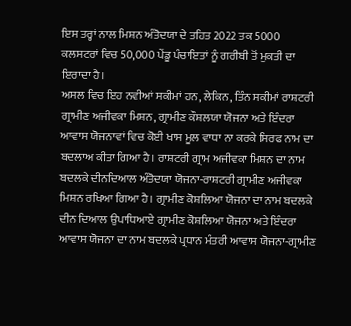ਇਸ ਤਰ੍ਹਾਂ ਨਾਲ ਮਿਸ਼ਨ ਅੰਤੋਦਯਾ ਦੇ ਤਹਿਤ 2022 ਤਕ 5000 ਕਲਸਟਰਾਂ ਵਿਚ 50,000 ਪੇਂਡੂ ਪੰਚਾਇਤਾਂ ਨੂੰ ਗਰੀਬੀ ਤੋਂ ਮੁਕਤੀ ਦਾ ਇਰਾਦਾ ਹੈ।
ਅਸਲ ਵਿਚ ਇਹ ਨਵੀਆਂ ਸਕੀਮਾਂ ਹਨ, ਲੇਕਿਨ, ਤਿੰਨ ਸਕੀਮਾਂ ਰਾਸ਼ਟਰੀ ਗ੍ਰਾਮੀਣ ਅਜੀਵਕਾ ਮਿਸ਼ਨ, ਗ੍ਰਾਮੀਣ ਕੌਸ਼ਲਯਾ ਯੋਜਨਾ ਅਤੇ ਇੰਦਰਾ ਆਵਾਸ ਯੋਜਨਾਵਾਂ ਵਿਚ ਕੋਈ ਖਾਸ ਮੂਲ ਵਾਧਾ ਨਾ ਕਰਕੇ ਸਿਰਫ ਨਾਮ ਦਾ ਬਦਲਾਅ ਕੀਤਾ ਗਿਆ ਹੈ। ਰਾਸ਼ਟਰੀ ਗ੍ਰਾਮ ਅਜੀਵਕਾ ਮਿਸ਼ਨ ਦਾ ਨਾਮ ਬਦਲਕੇ ਦੀਨਦਿਆਲ ਅੰਤੋਦਯਾ ਯੋਜਨਾ-ਰਾਸ਼ਟਰੀ ਗ੍ਰਾਮੀਣ ਅਜੀਵਕਾ ਮਿਸ਼ਨ ਰਖਿਆ ਗਿਆ ਹੈ। ਗ੍ਰਾਮੀਣ ਕੋਸ਼ਲਿਆ ਯੋਜਨਾ ਦਾ ਨਾਮ ਬਦਲਕੇ ਦੀਨ ਦਿਆਲ ਉਪਾਧਿਆਏ ਗ੍ਰਾਮੀਣ ਕੋਸ਼ਲਿਆ ਯੋਜਨਾ ਅਤੇ ਇੰਦਰਾ ਆਵਾਸ ਯੋਜਨਾ ਦਾ ਨਾਮ ਬਦਲਕੇ ਪ੍ਰਧਾਨ ਮੰਤਰੀ ਆਵਾਸ ਯੋਜਨਾ-ਗ੍ਰਾਮੀਣ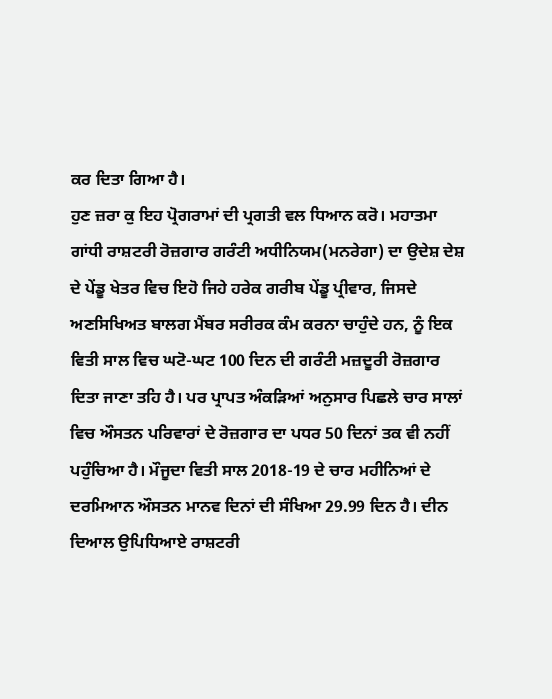ਕਰ ਦਿਤਾ ਗਿਆ ਹੈ।
ਹੁਣ ਜ਼ਰਾ ਕੁ ਇਹ ਪ੍ਰੋਗਰਾਮਾਂ ਦੀ ਪ੍ਰਗਤੀ ਵਲ ਧਿਆਨ ਕਰੋ। ਮਹਾਤਮਾ ਗਾਂਧੀ ਰਾਸ਼ਟਰੀ ਰੋਜ਼ਗਾਰ ਗਰੰਟੀ ਅਧੀਨਿਯਮ(ਮਨਰੇਗਾ) ਦਾ ਉਦੇਸ਼ ਦੇਸ਼ ਦੇ ਪੇਂਡੂ ਖੇਤਰ ਵਿਚ ਇਹੋ ਜਿਹੇ ਹਰੇਕ ਗਰੀਬ ਪੇਂਡੂ ਪ੍ਰੀਵਾਰ, ਜਿਸਦੇ ਅਣਸਿਖਿਅਤ ਬਾਲਗ ਮੈਂਬਰ ਸਰੀਰਕ ਕੰਮ ਕਰਨਾ ਚਾਹੁੰਦੇ ਹਨ, ਨੂੰ ਇਕ ਵਿਤੀ ਸਾਲ ਵਿਚ ਘਟੋ-ਘਟ 100 ਦਿਨ ਦੀ ਗਰੰਟੀ ਮਜ਼ਦੂਰੀ ਰੋਜ਼ਗਾਰ ਦਿਤਾ ਜਾਣਾ ਤਹਿ ਹੈ। ਪਰ ਪ੍ਰਾਪਤ ਅੰਕੜਿਆਂ ਅਨੁਸਾਰ ਪਿਛਲੇ ਚਾਰ ਸਾਲਾਂ ਵਿਚ ਔਸਤਨ ਪਰਿਵਾਰਾਂ ਦੇ ਰੋਜ਼ਗਾਰ ਦਾ ਪਧਰ 50 ਦਿਨਾਂ ਤਕ ਵੀ ਨਹੀਂ ਪਹੁੰਚਿਆ ਹੈ। ਮੌਜੂਦਾ ਵਿਤੀ ਸਾਲ 2018-19 ਦੇ ਚਾਰ ਮਹੀਨਿਆਂ ਦੇ ਦਰਮਿਆਨ ਔਸਤਨ ਮਾਨਵ ਦਿਨਾਂ ਦੀ ਸੰਖਿਆ 29.99 ਦਿਨ ਹੈ। ਦੀਨ ਦਿਆਲ ਉਪਿਧਿਆਏ ਰਾਸ਼ਟਰੀ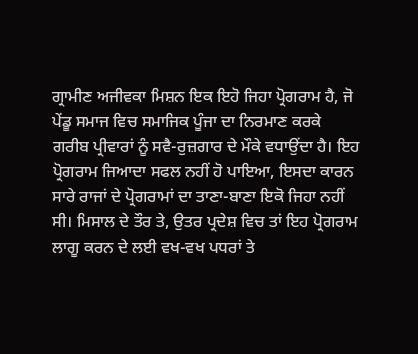ਗ੍ਰਾਮੀਣ ਅਜੀਵਕਾ ਮਿਸ਼ਨ ਇਕ ਇਹੋ ਜਿਹਾ ਪ੍ਰੋਗਰਾਮ ਹੈ, ਜੋ ਪੇਂਡੂ ਸਮਾਜ ਵਿਚ ਸਮਾਜਿਕ ਪੂੰਜਾ ਦਾ ਨਿਰਮਾਣ ਕਰਕੇ ਗਰੀਬ ਪ੍ਰੀਵਾਰਾਂ ਨੂੰ ਸਵੈ-ਰੁਜ਼ਗਾਰ ਦੇ ਮੌਕੇ ਵਧਾਉਂਦਾ ਹੈ। ਇਹ ਪ੍ਰੋਗਰਾਮ ਜਿਆਦਾ ਸਫਲ ਨਹੀਂ ਹੋ ਪਾਇਆ, ਇਸਦਾ ਕਾਰਨ ਸਾਰੇ ਰਾਜਾਂ ਦੇ ਪ੍ਰੋਗਰਾਮਾਂ ਦਾ ਤਾਣਾ-ਬਾਣਾ ਇਕੋ ਜਿਹਾ ਨਹੀਂ ਸੀ। ਮਿਸਾਲ ਦੇ ਤੌਰ ਤੇ, ਉਤਰ ਪ੍ਰਦੇਸ਼ ਵਿਚ ਤਾਂ ਇਹ ਪ੍ਰੋਗਰਾਮ ਲਾਗੂ ਕਰਨ ਦੇ ਲਈ ਵਖ-ਵਖ ਪਧਰਾਂ ਤੇ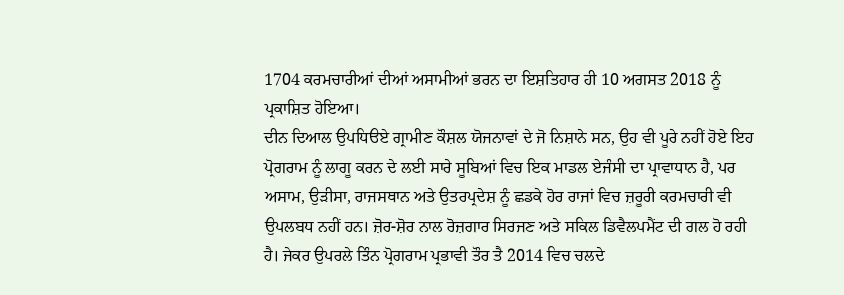1704 ਕਰਮਚਾਰੀਆਂ ਦੀਆਂ ਅਸਾਮੀਆਂ ਭਰਨ ਦਾ ਇਸ਼ਤਿਹਾਰ ਹੀ 10 ਅਗਸਤ 2018 ਨੂੰ ਪ੍ਰਕਾਸ਼ਿਤ ਹੋਇਆ।
ਦੀਨ ਦਿਆਲ ਉਪਧਿੳਏ ਗ੍ਰਾਮੀਣ ਕੌਸ਼ਲ ਯੋਜਨਾਵਾਂ ਦੇ ਜੋ ਨਿਸ਼ਾਨੇ ਸਨ, ਉਹ ਵੀ ਪੂਰੇ ਨਹੀਂ ਹੋਏ ਇਹ ਪ੍ਰੋਗਰਾਮ ਨੂੰ ਲਾਗੂ ਕਰਨ ਦੇ ਲਈ ਸਾਰੇ ਸੂਬਿਆਂ ਵਿਚ ਇਕ ਮਾਡਲ ਏਜੰਸੀ ਦਾ ਪ੍ਰਾਵਾਧਾਨ ਹੈ, ਪਰ ਅਸਾਮ, ਉੜੀਸਾ, ਰਾਜਸਥਾਨ ਅਤੇ ਉਤਰਪ੍ਰਦੇਸ਼ ਨੂੰ ਛਡਕੇ ਹੋਰ ਰਾਜਾਂ ਵਿਚ ਜ਼ਰੂਰੀ ਕਰਮਚਾਰੀ ਵੀ ਉਪਲਬਧ ਨਹੀਂ ਹਨ। ਜ਼ੋਰ-ਸ਼ੋਰ ਨਾਲ ਰੋਜ਼ਗਾਰ ਸਿਰਜਣ ਅਤੇ ਸਕਿਲ ਡਿਵੈਲਪਮੈਂਟ ਦੀ ਗਲ ਹੋ ਰਹੀ ਹੈ। ਜੇਕਰ ਉਪਰਲੇ ਤਿੰਨ ਪ੍ਰੋਗਰਾਮ ਪ੍ਰਭਾਵੀ ਤੌਰ ਤੈ 2014 ਵਿਚ ਚਲਦੇ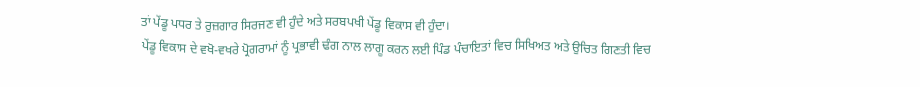ਤਾਂ ਪੇਂਡੂ ਪਧਰ ਤੇ ਰੁਜ਼ਗਾਰ ਸਿਰਜਣ ਵੀ ਹੁੰਦੇ ਅਤੇ ਸਰਬਪਖੀ ਪੇਂਡੂ ਵਿਕਾਸ ਵੀ ਹੁੰਦਾ।
ਪੇਂਡੂ ਵਿਕਾਸ ਦੇ ਵਖੋ-ਵਖਰੇ ਪ੍ਰੋਗਰਾਮਾਂ ਨੂੰ ਪ੍ਰਭਾਵੀ ਢੰਗ ਨਾਲ ਲਾਗੂ ਕਰਨ ਲਈ ਪਿੰਡ ਪੰਚਾਇਤਾਂ ਵਿਚ ਸਿਖਿਅਤ ਅਤੇ ਉਚਿਤ ਗਿਣਤੀ ਵਿਚ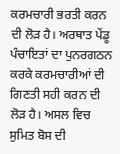ਕਰਮਚਾਰੀ ਭਰਤੀ ਕਰਨ ਦੀ ਲੋੜ ਹੈ। ਅਰਥਾਤ ਪੇਂਡੂ ਪੰਚਾਇਤਾਂ ਦਾ ਪੁਨਰਗਠਨ ਕਰਕੇ ਕਰਮਚਾਰੀਆਂ ਦੀ ਗਿਣਤੀ ਸਹੀ ਕਰਨ ਦੀ ਲੋੜ ਹੈ। ਅਸਲ ਵਿਚ ਸੁਮਿਤ ਬੋਸ ਦੀ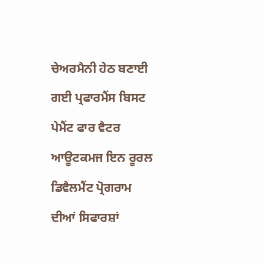ਚੇਅਰਮੈਨੀ ਹੇਠ ਬਣਾਈ ਗਈ ਪ੍ਰਫਾਰਮੈਂਸ ਬਿਸਟ ਪੇਮੈਂਟ ਫਾਰ ਵੈਟਰ ਆਊਟਕਮਜ ਇਨ ਰੂਰਲ ਡਿਵੈਲਮੈਂਟ ਪ੍ਰੋਗਰਾਮ ਦੀਆਂ ਸਿਫਾਰਸ਼ਾਂ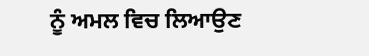ਨੂੰ ਅਮਲ ਵਿਚ ਲਿਆਉਣ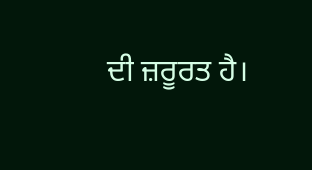ਦੀ ਜ਼ਰੂਰਤ ਹੈ।